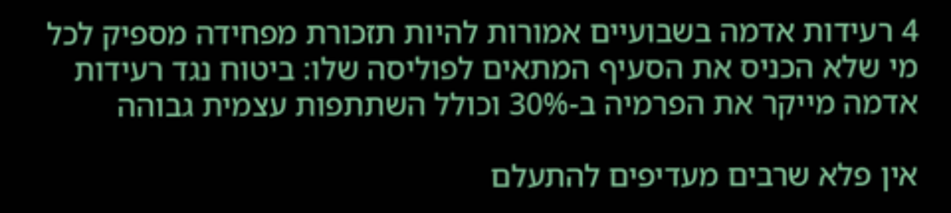4 רעידות אדמה בשבועיים אמורות להיות תזכורת מפחידה מספיק לכל מי שלא הכניס את הסעיף המתאים לפוליסה שלו: ביטוח נגד רעידות אדמה מייקר את הפרמיה ב-30% וכולל השתתפות עצמית גבוהה

אין פלא שרבים מעדיפים להתעלם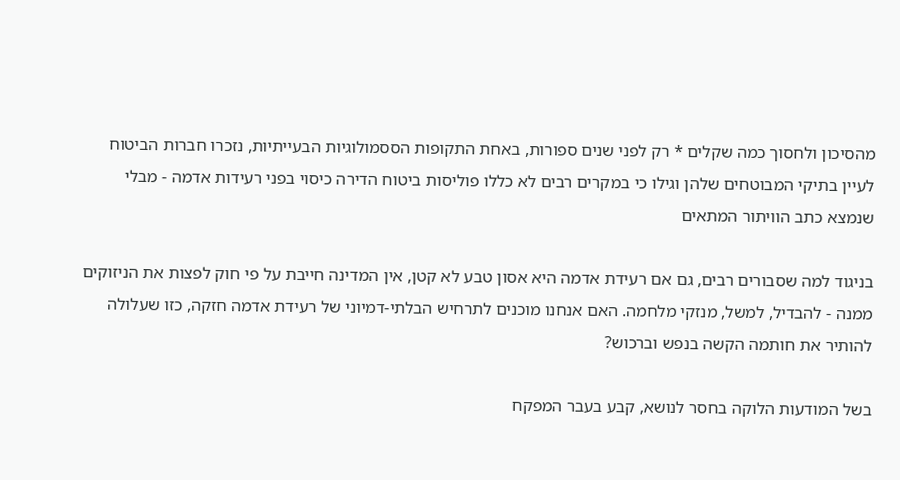מהסיכון ולחסוך כמה שקלים * רק לפני שנים ספורות, באחת התקופות הססמולוגיות הבעייתיות, נזכרו חברות הביטוח לעיין בתיקי המבוטחים שלהן וגילו כי במקרים רבים לא כללו פוליסות ביטוח הדירה כיסוי בפני רעידות אדמה - מבלי שנמצא כתב הוויתור המתאים

בניגוד למה שסבורים רבים, גם אם רעידת אדמה היא אסון טבע לא קטן, אין המדינה חייבת על פי חוק לפצות את הניזוקים ממנה - להבדיל, למשל, מנזקי מלחמה. האם אנחנו מוכנים לתרחיש הבלתי-דמיוני של רעידת אדמה חזקה, כזו שעלולה להותיר את חותמה הקשה בנפש וברכוש?

בשל המודעות הלוקה בחסר לנושא, קבע בעבר המפקח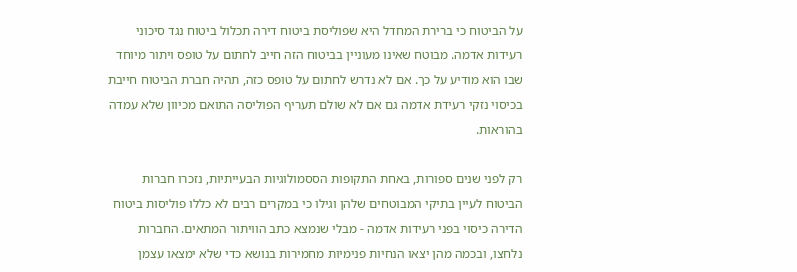על הביטוח כי ברירת המחדל היא שפוליסת ביטוח דירה תכלול ביטוח נגד סיכוני רעידות אדמה. מבוטח שאינו מעוניין בביטוח הזה חייב לחתום על טופס ויתור מיוחד שבו הוא מודיע על כך. אם לא נדרש לחתום על טופס כזה, תהיה חברת הביטוח חייבת בכיסוי נזקי רעידת אדמה גם אם לא שולם תעריף הפוליסה התואם מכיוון שלא עמדה בהוראות.

רק לפני שנים ספורות, באחת התקופות הססמולוגיות הבעייתיות, נזכרו חברות הביטוח לעיין בתיקי המבוטחים שלהן וגילו כי במקרים רבים לא כללו פוליסות ביטוח הדירה כיסוי בפני רעידות אדמה - מבלי שנמצא כתב הוויתור המתאים. החברות נלחצו, ובכמה מהן יצאו הנחיות פנימיות מחמירות בנושא כדי שלא ימצאו עצמן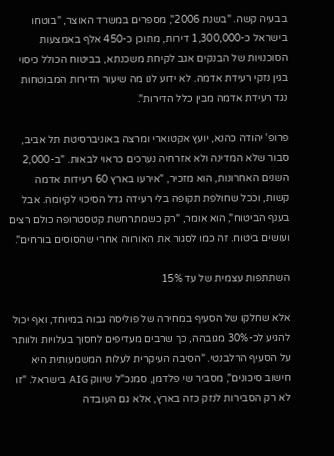בבעיה קשה. "בשנת 2006", מספרים במשרד האוצר, "בוטחו בישראל כ-1,300,000 דירות, מתוכן כ-450 אלף באמצעות הסוכנויות של הבנקים אגב לקיחת משכנתא, בביטוח הכולל כיסוי בגין נזקי רעידת אדמה. לא ידוע לנו מה שיעור הדירות המבוטחות נגד רעידת אדמה מבין כלל הדירות".

פרופ' יהודה כהנא, יועץ אקטוארי ומרצה באוניברסיטת תל אביב, סבור שלא המדינה ולא אזרחיה נערכים כראוי לבאות. "ב-2,000 השנים האחרונות, הוא מזכיר, "אירעו בארץ 60 רעידות אדמה קשות, וככל שחולפת תקופה בלי רעידה גדל הסיכוי לקיומה. אבל בענף הביטוח", הוא אומר, "רק כשמתרחשת קטסטרופה כולם רצים ועושים ביטוח. זה כמו לסגור את האורווה אחרי שהסוסים בורחים".

השתתפות עצמית של עד 15%

אלא שחלקו של הסעיף במחירה של פוליסה גבוה במיוחד, ואף יכול להגיע לכ-30% מגובהה, כך שרבים מעדיפים לחסוך בעלויות ולוותר על הסעיף הרלבנטי. "הסיבה העיקרית לעלות המשמעותית היא חישוב סיכונים", מסביר שי פלדמן, סמנכ"ל שיווק AIG בישראל. "זו לא רק הסבירות לנזק כזה בארץ, אלא גם העובדה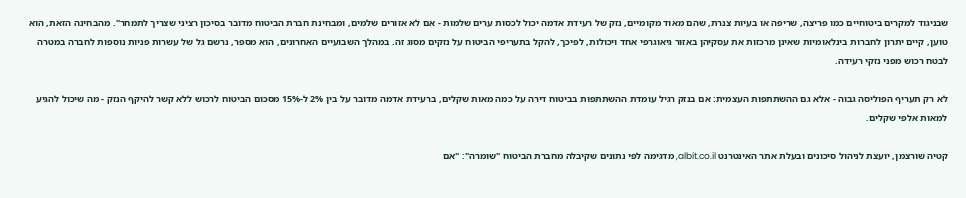שבניגוד למקרים ביטוחיים כמו פריצה, שריפה או בעיות צנרת, שהם מאוד מקומיים, נזק של רעידת אדמה יכול לכסות ערים שלמות - אם לא אזורים שלמים, ומבחינת חברת הביטוח מדובר בסיכון רציני שצריך לתמחר". מהבחינה הזאת, הוא טוען, קיים יתרון לחברות בינלאומיות שאינן מרכזות את עסקיהן באזור גיאוגרפי אחד ויכולות, לפיכך, להקל בתעריפי הביטוח על נזקים מסוג זה. במהלך השבועיים האחרונים, הוא מספר, נרשם גל של עשרות פניות נוספות לחברה במטרה לבטח רכוש מפני נזקי רעידה.

לא רק תעריף הפוליסה גבוה - אלא גם ההשתתפות העצמית: אם בנזק רגיל עומדת ההשתתפות בביטוח דירה על כמה מאות שקלים, ברעידת אדמה מדובר על בין 2% ל-15% מסכום הביטוח לרכוש ללא קשר להיקף הנזק - מה שיכול להגיע למאות אלפי שקלים.

קטיה שורצמן, יועצת לניהול סיכונים ובעלת אתר האינטרנט albit.co.il, מדגימה לפי נתונים שקיבלה מחברת הביטוח "שומרה": "אם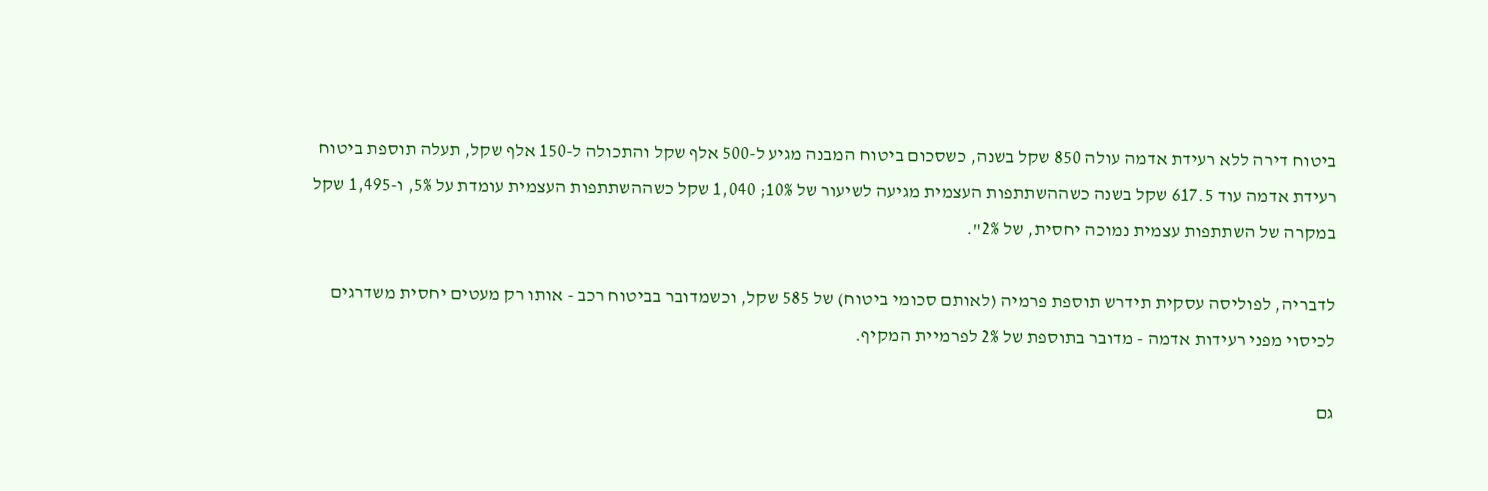ביטוח דירה ללא רעידת אדמה עולה 850 שקל בשנה, כשסכום ביטוח המבנה מגיע ל-500 אלף שקל והתכולה ל-150 אלף שקל, תעלה תוספת ביטוח רעידת אדמה עוד 617.5 שקל בשנה כשההשתתפות העצמית מגיעה לשיעור של 10%; 1,040 שקל כשההשתתפות העצמית עומדת על 5%, ו-1,495 שקל במקרה של השתתפות עצמית נמוכה יחסית, של 2%".

לדבריה, לפוליסה עסקית תידרש תוספת פרמיה (לאותם סכומי ביטוח) של 585 שקל, וכשמדובר בביטוח רכב - אותו רק מעטים יחסית משדרגים לכיסוי מפני רעידות אדמה - מדובר בתוספת של 2% לפרמיית המקיף.

גם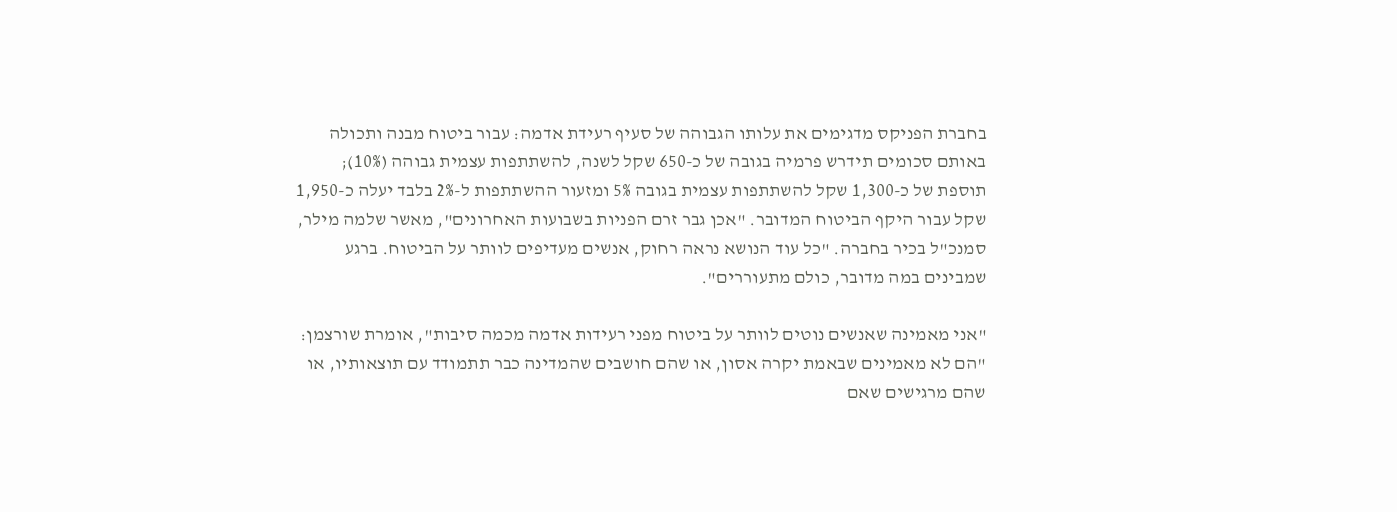בחברת הפניקס מדגימים את עלותו הגבוהה של סעיף רעידת אדמה: עבור ביטוח מבנה ותכולה באותם סכומים תידרש פרמיה בגובה של כ-650 שקל לשנה, להשתתפות עצמית גבוהה (10%); תוספת של כ-1,300 שקל להשתתפות עצמית בגובה 5% ומזעור ההשתתפות ל-2% בלבד יעלה כ-1,950 שקל עבור היקף הביטוח המדובר. "אכן גבר זרם הפניות בשבועות האחרונים", מאשר שלמה מילר, סמנכ"ל בכיר בחברה. "כל עוד הנושא נראה רחוק, אנשים מעדיפים לוותר על הביטוח. ברגע שמבינים במה מדובר, כולם מתעוררים".

"אני מאמינה שאנשים נוטים לוותר על ביטוח מפני רעידות אדמה מכמה סיבות", אומרת שורצמן: "הם לא מאמינים שבאמת יקרה אסון, או שהם חושבים שהמדינה כבר תתמודד עם תוצאותיו, או שהם מרגישים שאם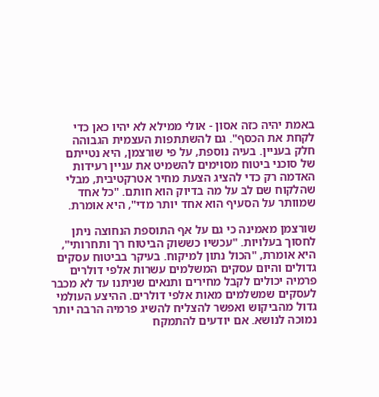באמת יהיה כזה אסון - אולי ממילא לא יהיו כאן כדי לקחת את הכסף". גם להשתתפות העצמית הגבוהה חלק בעניין. בעיה נוספת, על פי שורצמן, היא נטייתם של סוכני ביטוח מסוימים להשמיט את עניין רעידות האדמה רק כדי להציג הצעת מחיר אטרקטיבית, מבלי שהלקוח שם לב על מה בדיוק הוא חותם. "כל אחד שמוותר על הסעיף הוא אחד יותר מדי", היא אומרת.

שורצמן מאמינה כי גם על אף התוספת הנחוצה ניתן לחסוך בעלויות. "עכשיו כששוק הביטוח רך ותחרותי", היא אומרת, "הכול נתון למיקוח. בעיקר בביטוח עסקים גדולים והיום עסקים המשלמים עשרות אלפי דולרים פרמיה יכולים לקבל מחירים ותנאים שניתנו עד לא מכבר לעסקים שמשלמים מאות אלפי דולרים. ההיצע העולמי גדול מהביקוש ואפשר להצליח להשיג פרמיה הרבה יותר נמוכה לנושא. אם יודעים להתמקח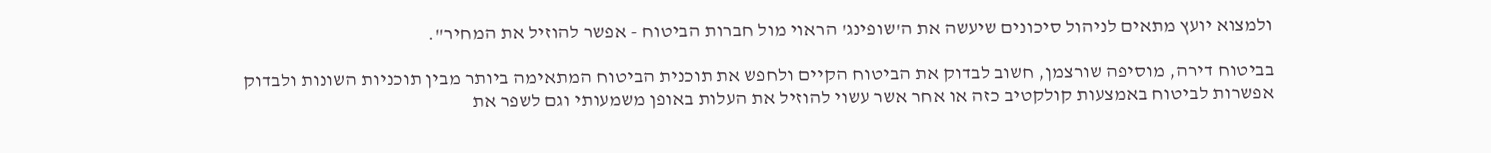ולמצוא יועץ מתאים לניהול סיכונים שיעשה את ה'שופינג' הראוי מול חברות הביטוח - אפשר להוזיל את המחיר".

בביטוח דירה, מוסיפה שורצמן, חשוב לבדוק את הביטוח הקיים ולחפש את תוכנית הביטוח המתאימה ביותר מבין תוכניות השונות ולבדוק אפשרות לביטוח באמצעות קולקטיב כזה או אחר אשר עשוי להוזיל את העלות באופן משמעותי וגם לשפר את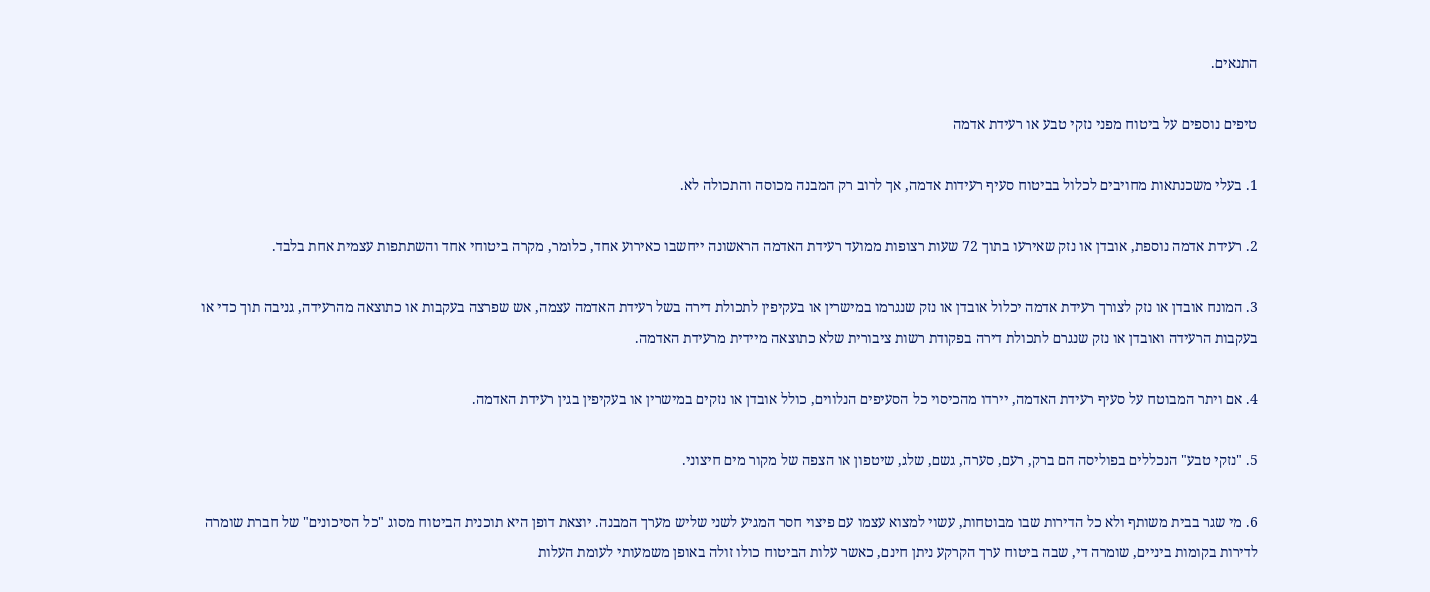התנאים.

טיפים נוספים על ביטוח מפני נזקי טבע או רעידת אדמה

1. בעלי משכנתאות מחויבים לכלול בביטוח סעיף רעידות אדמה, אך לרוב רק המבנה מכוסה והתכולה לא.

2. רעידת אדמה נוספת, אובדן או נזק שאירעו בתוך 72 שעות רצופות ממועד רעידת האדמה הראשונה ייחשבו כאירוע אחד, כלומר, מקרה ביטוחי אחד והשתתפות עצמית אחת בלבד.

3. המונח אובדן או נזק לצורך רעידת אדמה יכלול אובדן או נזק שנגרמו במישרין או בעקיפין לתכולת דירה בשל רעידת האדמה עצמה, אש שפרצה בעקבות או כתוצאה מהרעידה, גניבה תוך כדי או בעקבות הרעידה ואובדן או נזק שנגרם לתכולת דירה בפקודת רשות ציבורית שלא כתוצאה מיידית מרעידת האדמה.

4. אם ויתר המבוטח על סעיף רעידת האדמה, יירדו מהכיסוי כל הסעיפים הנלווים, כולל אובדן או נזקים במישרין או בעקיפין בגין רעידת האדמה.

5. "נזקי טבע" הנכללים בפוליסה הם ברק, רעם, סערה, גשם, שלג, שיטפון או הצפה של מקור מים חיצוני.

6. מי שגר בבית משותף ולא כל הדירות שבו מבוטחות, עשוי למצוא עצמו עם פיצוי חסר המגיע לשני שליש מערך המבנה. יוצאת דופן היא תוכנית הביטוח מסוג "כל הסיכונים" של חברת שומרה לדירות בקומות ביניים, שומרה די, שבה ביטוח ערך הקרקע ניתן חינם, כאשר עלות הביטוח כולו זולה באופן משמעותי לעומת העלות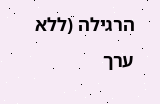הרגילה (ללא ערך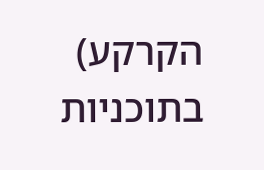הקרקע) בתוכניות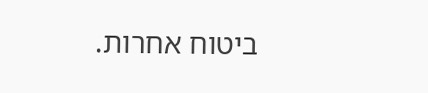ביטוח אחרות.